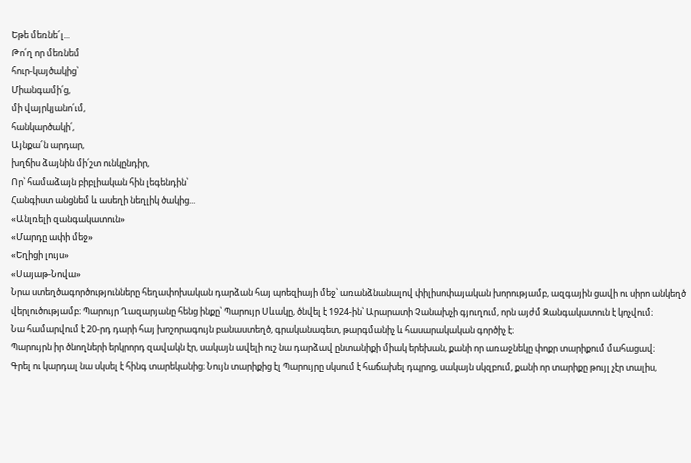Եթե մեռնե՜լ...
Թո՛ղ որ մեռնեմ
հուր-կայծակից՝
Միանգամի՛ց,
մի վայրկյանո՛ւմ,
հանկարծակի՛,
Այնքա՜ն արդար,
խղճիս ձայնին մի՛շտ ունկընդիր,
Որ՝ համաձայն բիբլիական հին լեգենդին՝
Հանգիստ անցնեմ և ասեղի նեղլիկ ծակից...
«Անլռելի զանգակատուն»
«Մարդը ափի մեջ»
«Եղիցի լույս»
«Սայաթ-Նովա»
Նրա ստեղծագործությունները հեղափոխական դարձան հայ պոեզիայի մեջ՝ առանձնանալով փիլիսոփայական խորությամբ, ազգային ցավի ու սիրո անկեղծ վերլուծությամբ։ Պարույր Ղազարյանը հենց ինքը՝ Պարույր Սևակը, ծնվել է 1924-ին՝ Արարատի Չանախչի գյուղում, որն այժմ Զանգակատուն է կոչվում։
Նա համարվում է 20-րդ դարի հայ խոշորագույն բանաստեղծ, գրականագետ, թարգմանիչ և հասարակական գործիչ է։
Պարույրն իր ծնողների երկրորդ զավակն էր, սակայն ավելի ուշ նա դարձավ ընտանիքի միակ երեխան, քանի որ առաջնեկը փոքր տարիքում մահացավ։
Գրել ու կարդալ նա սկսել է հինգ տարեկանից։ Նույն տարիքից էլ Պարույրը սկսում է հաճախել դպրոց, սակայն սկզբում, քանի որ տարիքը թույլ չէր տալիս,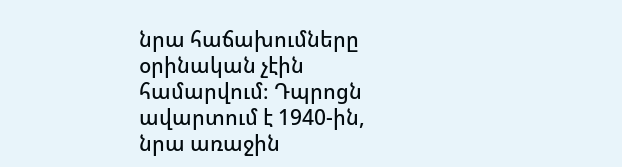նրա հաճախումները օրինական չէին համարվում։ Դպրոցն ավարտում է 1940-ին, նրա առաջին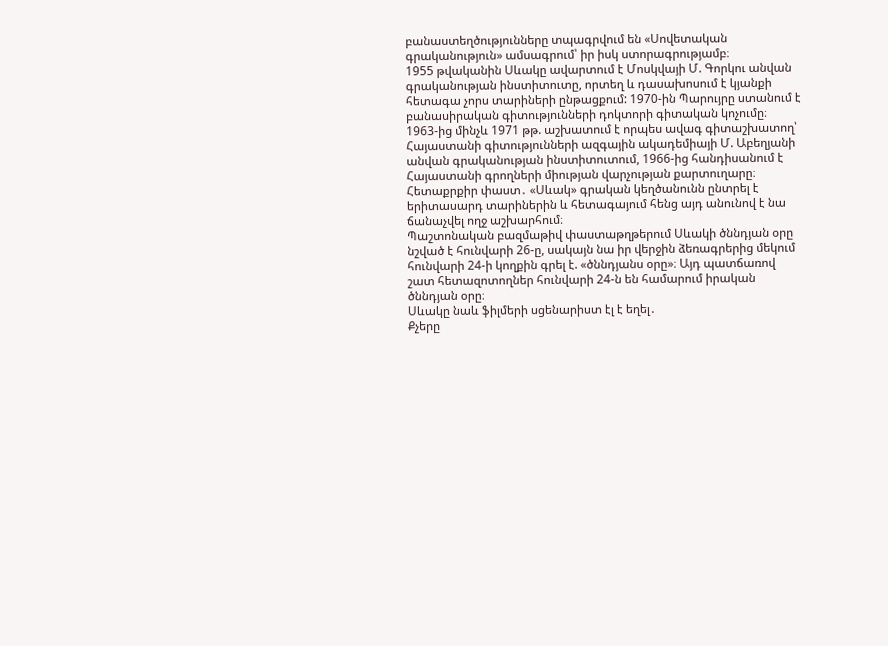բանաստեղծությունները տպագրվում են «Սովետական գրականություն» ամսագրում՝ իր իսկ ստորագրությամբ։
1955 թվականին Սևակը ավարտում է Մոսկվայի Մ. Գորկու անվան գրականության ինստիտուտը, որտեղ և դասախոսում է կյանքի հետագա չորս տարիների ընթացքում: 1970-ին Պարույրը ստանում է բանասիրական գիտությունների դոկտորի գիտական կոչումը։ 1963-ից մինչև 1971 թթ. աշխատում է որպես ավագ գիտաշխատող՝ Հայաստանի գիտությունների ազգային ակադեմիայի Մ. Աբեղյանի անվան գրականության ինստիտուտում, 1966-ից հանդիսանում է Հայաստանի գրողների միության վարչության քարտուղարը։
Հետաքրքիր փաստ․ «Սևակ» գրական կեղծանունն ընտրել է երիտասարդ տարիներին և հետագայում հենց այդ անունով է նա ճանաչվել ողջ աշխարհում։
Պաշտոնական բազմաթիվ փաստաթղթերում Սևակի ծննդյան օրը նշված է հունվարի 26-ը, սակայն նա իր վերջին ձեռագրերից մեկում հունվարի 24-ի կողքին գրել է. «ծննդյանս օրը»։ Այդ պատճառով շատ հետազոտողներ հունվարի 24-ն են համարում իրական ծննդյան օրը։
Սևակը նաև ֆիլմերի սցենարիստ էլ է եղել․
Քչերը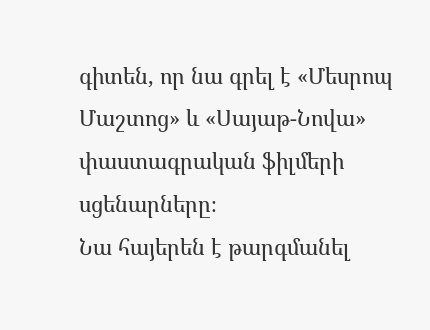գիտեն, որ նա գրել է «Մեսրոպ Մաշտոց» և «Սայաթ-Նովա» փաստագրական ֆիլմերի սցենարները։
Նա հայերեն է թարգմանել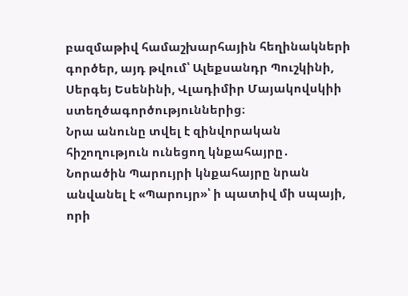բազմաթիվ համաշխարհային հեղինակների գործեր, այդ թվում՝ Ալեքսանդր Պուշկինի, Սերգեյ Եսենինի, Վլադիմիր Մայակովսկիի ստեղծագործություններից։
Նրա անունը տվել է զինվորական հիշողություն ունեցող կնքահայրը․
Նորածին Պարույրի կնքահայրը նրան անվանել է «Պարույր»՝ ի պատիվ մի սպայի, որի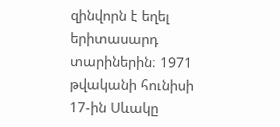զինվորն է եղել երիտասարդ տարիներին։ 1971 թվականի հունիսի 17-ին Սևակը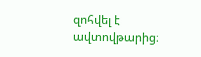զոհվել է ավտովթարից։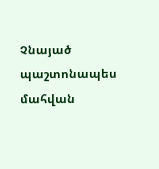Չնայած պաշտոնապես մահվան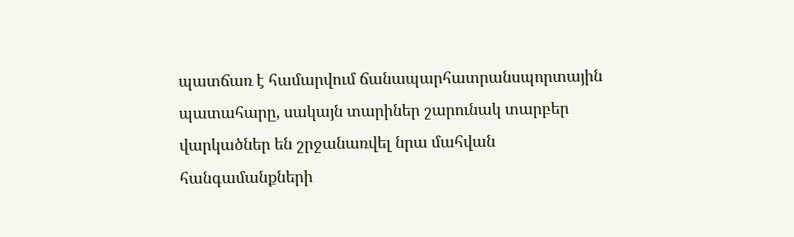պատճառ է համարվում ճանապարհատրանսպորտային պատահարը, սակայն տարիներ շարունակ տարբեր վարկածներ են շրջանառվել նրա մահվան հանգամանքների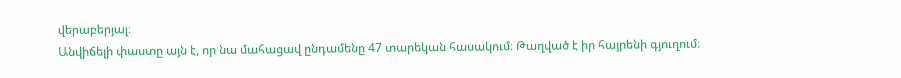վերաբերյալ։
Անվիճելի փաստը այն է, որ նա մահացավ ընդամենը 47 տարեկան հասակում։ Թաղված է իր հայրենի գյուղում։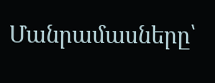Մանրամասները՝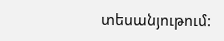տեսանյութում: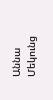Աննա Մեկունց